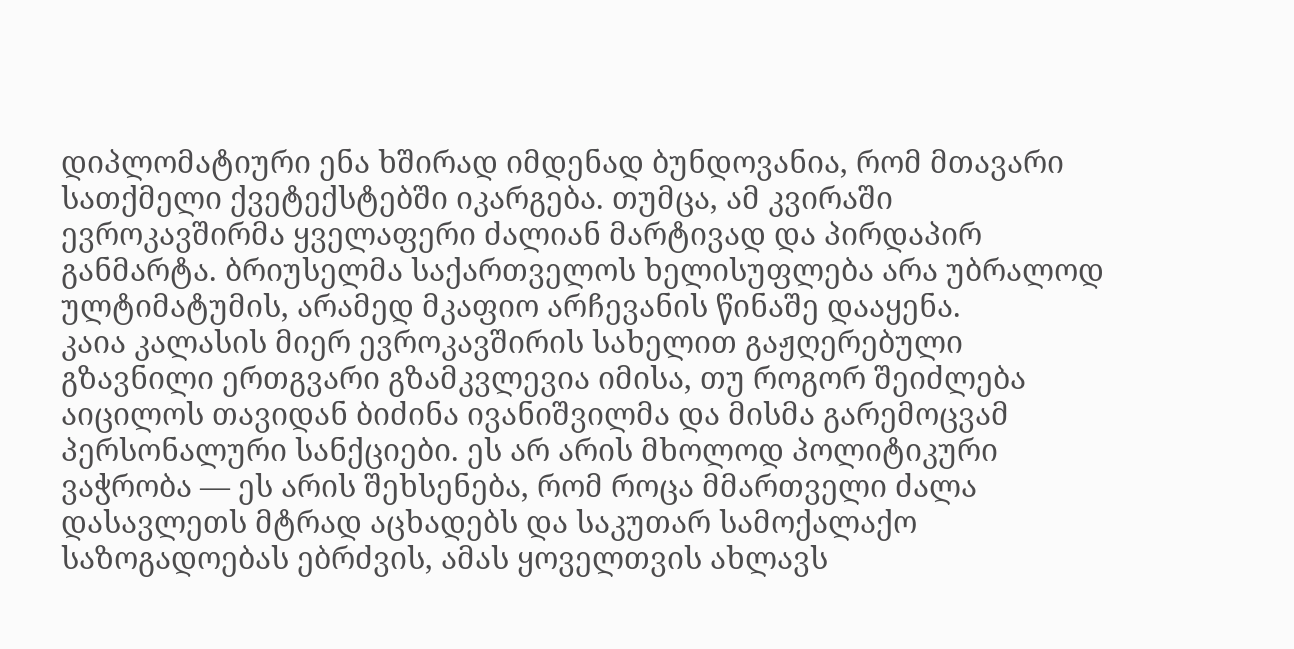დიპლომატიური ენა ხშირად იმდენად ბუნდოვანია, რომ მთავარი სათქმელი ქვეტექსტებში იკარგება. თუმცა, ამ კვირაში ევროკავშირმა ყველაფერი ძალიან მარტივად და პირდაპირ განმარტა. ბრიუსელმა საქართველოს ხელისუფლება არა უბრალოდ ულტიმატუმის, არამედ მკაფიო არჩევანის წინაშე დააყენა.
კაია კალასის მიერ ევროკავშირის სახელით გაჟღერებული გზავნილი ერთგვარი გზამკვლევია იმისა, თუ როგორ შეიძლება აიცილოს თავიდან ბიძინა ივანიშვილმა და მისმა გარემოცვამ პერსონალური სანქციები. ეს არ არის მხოლოდ პოლიტიკური ვაჭრობა — ეს არის შეხსენება, რომ როცა მმართველი ძალა დასავლეთს მტრად აცხადებს და საკუთარ სამოქალაქო საზოგადოებას ებრძვის, ამას ყოველთვის ახლავს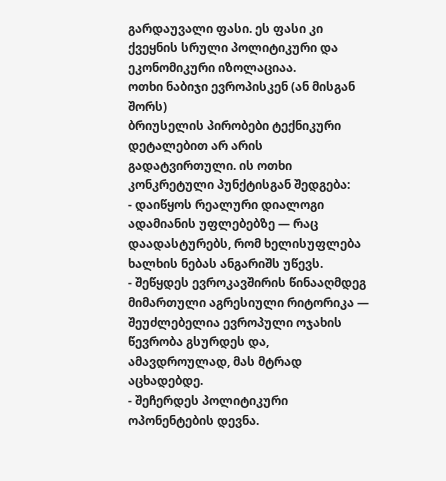გარდაუვალი ფასი. ეს ფასი კი ქვეყნის სრული პოლიტიკური და ეკონომიკური იზოლაციაა.
ოთხი ნაბიჯი ევროპისკენ (ან მისგან შორს)
ბრიუსელის პირობები ტექნიკური დეტალებით არ არის გადატვირთული. ის ოთხი კონკრეტული პუნქტისგან შედგება:
- დაიწყოს რეალური დიალოგი ადამიანის უფლებებზე — რაც დაადასტურებს, რომ ხელისუფლება ხალხის ნებას ანგარიშს უწევს.
- შეწყდეს ევროკავშირის წინააღმდეგ მიმართული აგრესიული რიტორიკა — შეუძლებელია ევროპული ოჯახის წევრობა გსურდეს და, ამავდროულად, მას მტრად აცხადებდე.
- შეჩერდეს პოლიტიკური ოპონენტების დევნა.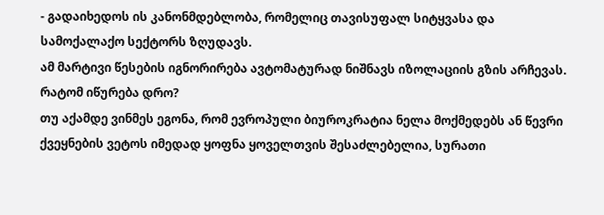- გადაიხედოს ის კანონმდებლობა, რომელიც თავისუფალ სიტყვასა და სამოქალაქო სექტორს ზღუდავს.
ამ მარტივი წესების იგნორირება ავტომატურად ნიშნავს იზოლაციის გზის არჩევას.
რატომ იწურება დრო?
თუ აქამდე ვინმეს ეგონა, რომ ევროპული ბიუროკრატია ნელა მოქმედებს ან წევრი ქვეყნების ვეტოს იმედად ყოფნა ყოველთვის შესაძლებელია, სურათი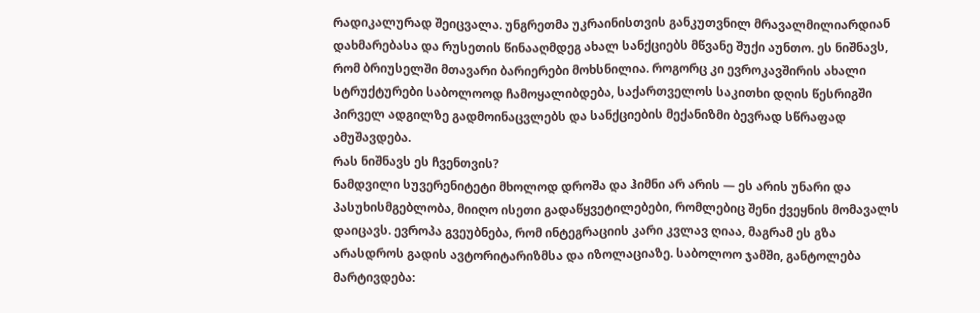რადიკალურად შეიცვალა. უნგრეთმა უკრაინისთვის განკუთვნილ მრავალმილიარდიან დახმარებასა და რუსეთის წინააღმდეგ ახალ სანქციებს მწვანე შუქი აუნთო. ეს ნიშნავს, რომ ბრიუსელში მთავარი ბარიერები მოხსნილია. როგორც კი ევროკავშირის ახალი სტრუქტურები საბოლოოდ ჩამოყალიბდება, საქართველოს საკითხი დღის წესრიგში პირველ ადგილზე გადმოინაცვლებს და სანქციების მექანიზმი ბევრად სწრაფად ამუშავდება.
რას ნიშნავს ეს ჩვენთვის?
ნამდვილი სუვერენიტეტი მხოლოდ დროშა და ჰიმნი არ არის — ეს არის უნარი და პასუხისმგებლობა, მიიღო ისეთი გადაწყვეტილებები, რომლებიც შენი ქვეყნის მომავალს დაიცავს. ევროპა გვეუბნება, რომ ინტეგრაციის კარი კვლავ ღიაა, მაგრამ ეს გზა არასდროს გადის ავტორიტარიზმსა და იზოლაციაზე. საბოლოო ჯამში, განტოლება მარტივდება: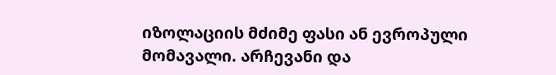იზოლაციის მძიმე ფასი ან ევროპული მომავალი. არჩევანი და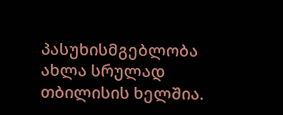პასუხისმგებლობა ახლა სრულად თბილისის ხელშია.